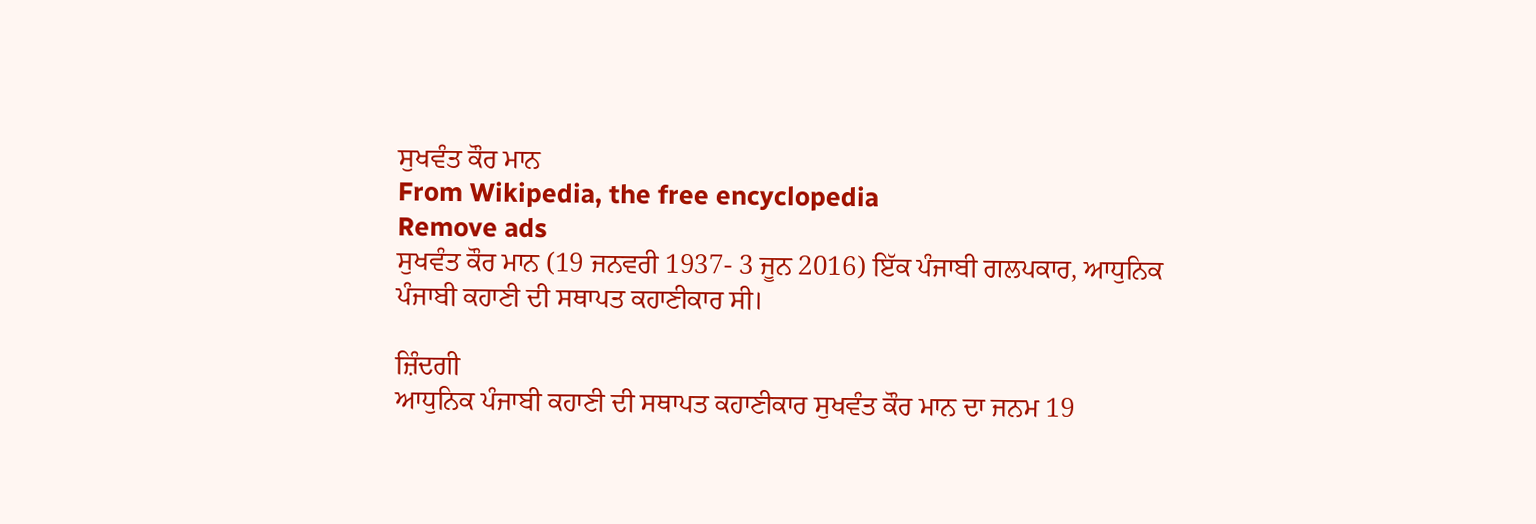ਸੁਖਵੰਤ ਕੌਰ ਮਾਨ
From Wikipedia, the free encyclopedia
Remove ads
ਸੁਖਵੰਤ ਕੌਰ ਮਾਨ (19 ਜਨਵਰੀ 1937- 3 ਜੂਨ 2016) ਇੱਕ ਪੰਜਾਬੀ ਗਲਪਕਾਰ, ਆਧੁਨਿਕ ਪੰਜਾਬੀ ਕਹਾਣੀ ਦੀ ਸਥਾਪਤ ਕਹਾਣੀਕਾਰ ਸੀ।

ਜ਼ਿੰਦਗੀ
ਆਧੁਨਿਕ ਪੰਜਾਬੀ ਕਹਾਣੀ ਦੀ ਸਥਾਪਤ ਕਹਾਣੀਕਾਰ ਸੁਖਵੰਤ ਕੌਰ ਮਾਨ ਦਾ ਜਨਮ 19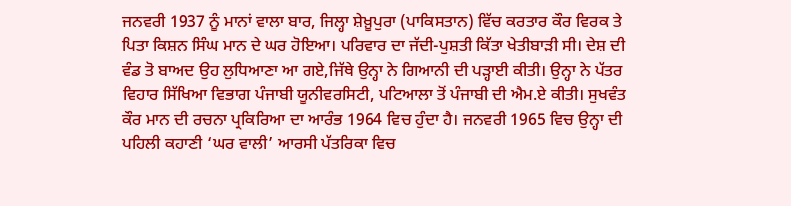ਜਨਵਰੀ 1937 ਨੂੰ ਮਾਨਾਂ ਵਾਲਾ ਬਾਰ, ਜਿਲ੍ਹਾ ਸ਼ੇਖ਼ੂਪੁਰਾ (ਪਾਕਿਸਤਾਨ) ਵਿੱਚ ਕਰਤਾਰ ਕੌਰ ਵਿਰਕ ਤੇ ਪਿਤਾ ਕਿਸ਼ਨ ਸਿੰਘ ਮਾਨ ਦੇ ਘਰ ਹੋਇਆ। ਪਰਿਵਾਰ ਦਾ ਜੱਦੀ-ਪੁਸ਼ਤੀ ਕਿੱਤਾ ਖੇਤੀਬਾੜੀ ਸੀ। ਦੇਸ਼ ਦੀ ਵੰਡ ਤੋ ਬਾਅਦ ਉਹ ਲੁਧਿਆਣਾ ਆ ਗਏ,ਜਿੱਥੇ ਉਨ੍ਹਾ ਨੇ ਗਿਆਨੀ ਦੀ ਪੜ੍ਹਾਈ ਕੀਤੀ। ਉਨ੍ਹਾ ਨੇ ਪੱਤਰ ਵਿਹਾਰ ਸਿੱਖਿਆ ਵਿਭਾਗ ਪੰਜਾਬੀ ਯੂਨੀਵਰਸਿਟੀ, ਪਟਿਆਲਾ ਤੋਂ ਪੰਜਾਬੀ ਦੀ ਐਮ.ਏ ਕੀਤੀ। ਸੁਖਵੰਤ ਕੌਰ ਮਾਨ ਦੀ ਰਚਨਾ ਪ੍ਰਕਿਰਿਆ ਦਾ ਆਰੰਭ 1964 ਵਿਚ ਹੁੰਦਾ ਹੈ। ਜਨਵਰੀ 1965 ਵਿਚ ਉਨ੍ਹਾ ਦੀ ਪਹਿਲੀ ਕਹਾਣੀ ‘ਘਰ ਵਾਲੀ’ ਆਰਸੀ ਪੱਤਰਿਕਾ ਵਿਚ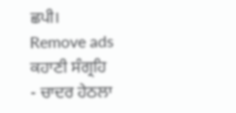ਛਪੀ।
Remove ads
ਕਹਾਣੀ ਸੰਗ੍ਰਹਿ
- ਚਾਦਰ ਹੇਠਲਾ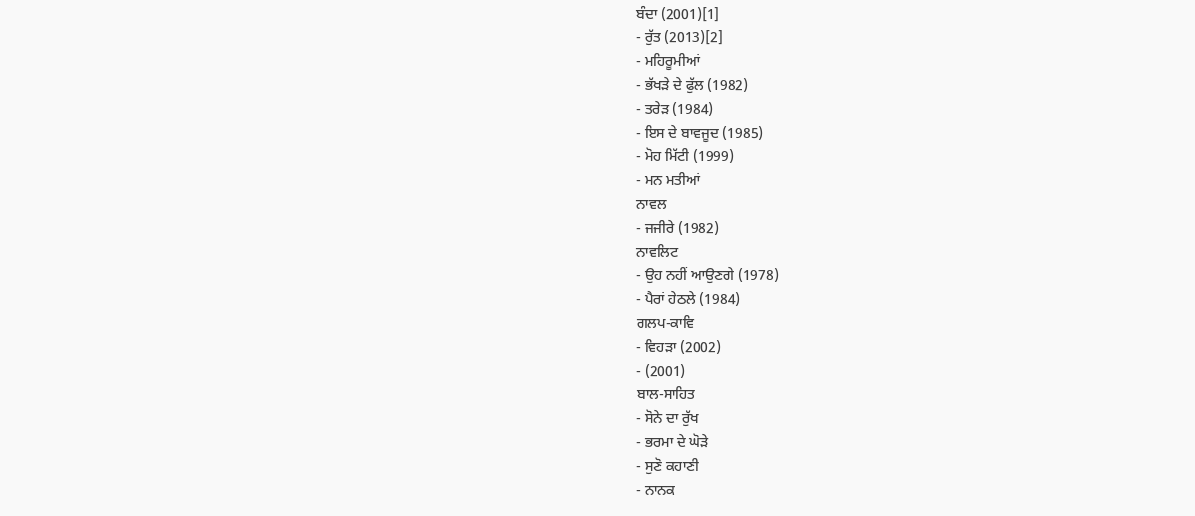ਬੰਦਾ (2001)[1]
- ਰੁੱਤ (2013)[2]
- ਮਹਿਰੂਮੀਆਂ
- ਭੱਖੜੇ ਦੇ ਫੁੱਲ (1982)
- ਤਰੇੜ (1984)
- ਇਸ ਦੇ ਬਾਵਜੂਦ (1985)
- ਮੋਹ ਮਿੱਟੀ (1999)
- ਮਨ ਮਤੀਆਂ
ਨਾਵਲ
- ਜਜੀਰੇ (1982)
ਨਾਵਲਿਟ
- ਉਹ ਨਹੀਂ ਆਉਣਗੇ (1978)
- ਪੈਰਾਂ ਹੇਠਲੇ (1984)
ਗਲਪ-ਕਾਵਿ
- ਵਿਹੜਾ (2002)
- (2001)
ਬਾਲ-ਸਾਹਿਤ
- ਸੋਨੇ ਦਾ ਰੁੱਖ
- ਭਰਮਾ ਦੇ ਘੋੜੇ
- ਸੁਣੋ ਕਹਾਣੀ
- ਨਾਨਕ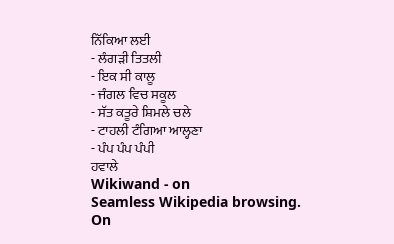ਨਿੱਕਿਆ ਲਈ
- ਲੰਗੜੀ ਤਿਤਲੀ
- ਇਕ ਸੀ ਕਾਲੂ
- ਜੰਗਲ ਵਿਚ ਸਕੂਲ
- ਸੱਤ ਕਤੂਰੇ ਸ਼ਿਮਲੇ ਚਲੇ
- ਟਾਹਲੀ ਟੰਗਿਆ ਆਲ੍ਹਣਾ
- ਪੰਪ ਪੰਪ ਪੰਪੀ
ਹਵਾਲੇ
Wikiwand - on
Seamless Wikipedia browsing. On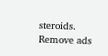steroids.
Remove ads